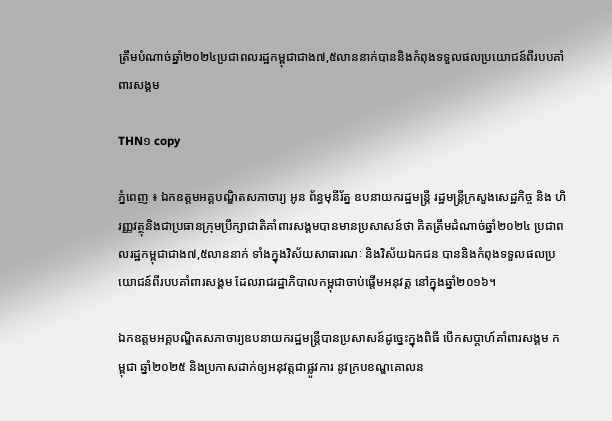ត្រឹមបំណាច់ឆ្នាំ២០២៤ប្រជាពលរដ្ឋកម្ពុជាជាង៧,៥លាននាក់បាននិងកំពុងទទួលផលប្រយោជន៍ពីរបបគាំពារសង្គម

THN១ copy

ភ្នំពេញ ៖ ឯកឧត្តមអគ្គបណ្ឌិតសភាចារ្យ អូន ព័ន្ធមុនីរ័ត្ន ឧបនាយករដ្ឋមន្រ្តី រដ្ឋមន្រ្តីក្រសួងសេដ្ឋកិច្ច និង ហិរញ្ញវត្ថុនិងជាប្រធានក្រុមប្រឹក្សាជាតិគាំពារសង្គមបានមានប្រសាសន៍ថា គិតត្រឹមដំណាច់ឆ្នាំ២០២៤ ប្រជាពលរដ្ឋកម្ពុជាជាង៧,៥លាននាក់ ទាំងក្នុងវិស័យសាធារណៈ និងវិស័យឯកជន បាននិងកំពុងទទួលផលប្រយោជន៍ពីរបបគាំពារសង្គម ដែលរាជរដ្ឋាភិបាលកម្ពុជាចាប់ផ្តើមអនុវត្ត នៅក្នុងឆ្នាំ២០១៦។

ឯកឧត្តមអគ្គបណ្ឌិតសភាចារ្យឧបនាយករដ្ឋមន្រ្តីបានប្រសាសន៍ដូច្នេះក្នុងពិធី បើកសប្តាហ៍គាំពារសង្គម កម្ពុជា ឆ្នាំ២០២៥ និងប្រកាសដាក់ឲ្យអនុវត្តជាផ្លូវការ នូវក្របខណ្ឌគោលន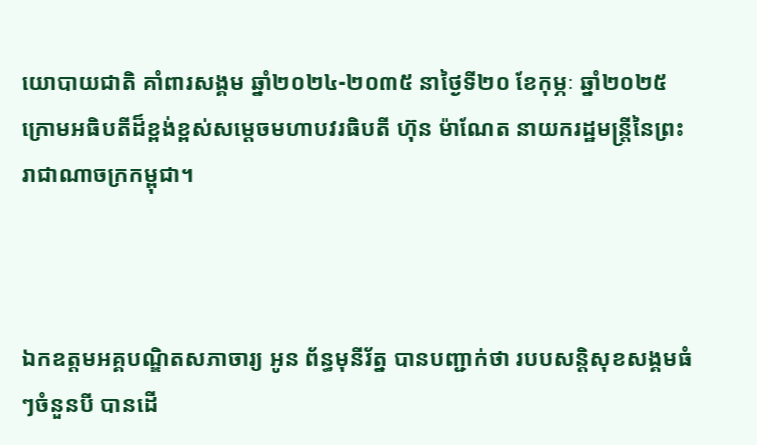យោបាយជាតិ គាំពារសង្គម ឆ្នាំ២០២៤-២០៣៥ នាថ្ងៃទី២០ ខែកុម្ភៈ ឆ្នាំ២០២៥ ក្រោមអធិបតីដ៏ខ្ពង់ខ្ពស់សម្តេចមហាបវរធិបតី ហ៊ុន ម៉ាណែត នាយករដ្ឋមន្ត្រីនៃព្រះរាជាណាចក្រកម្ពុជា។



ឯកឧត្តមអគ្គបណ្ឌិតសភាចារ្យ អូន ព័ន្ធមុនីរ័ត្ន បានបញ្ជាក់ថា របបសន្តិសុខសង្គមធំៗចំនួនបី បានដើ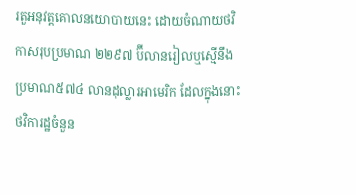រតួអនុវត្តគោលនយោបាយនេះ ដោយចំណាយថវិកាសរុបប្រមាណ ២២៩៧ ប៊ីលានរៀលឬស្មើនឹងប្រមាណ៥៧៤ លានដុល្លារអាមេរិក ដែលក្នុងនោះថវិការដ្ឋចំនួន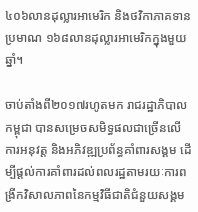៤០៦លានដុល្លារអាមេរិក និងថវិកាភាគទានប្រមាណ ១៦៨លានដុល្លារអាមេរិកក្នុងមួយឆ្នាំ។

ចាប់តាំងពី២០១៧រហូតមក រាជរដ្ឋាភិបាលកម្ពុជា បានសម្រេចសមិទ្ធផលជាច្រើនលើការអនុវត្ត និងអភិវឌ្ឍប្រព័ន្ធគាំពារសង្គម ដើម្បីផ្តល់ការគាំពារដល់ពលរដ្ឋតាមរយៈការពង្រីកវិសាលភាពនៃកម្មវិធីជាតិជំនួយសង្គម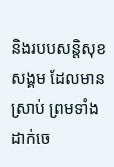និងរបបសន្តិសុខសង្គម ដែលមានស្រាប់ ព្រមទាំងដាក់ចេ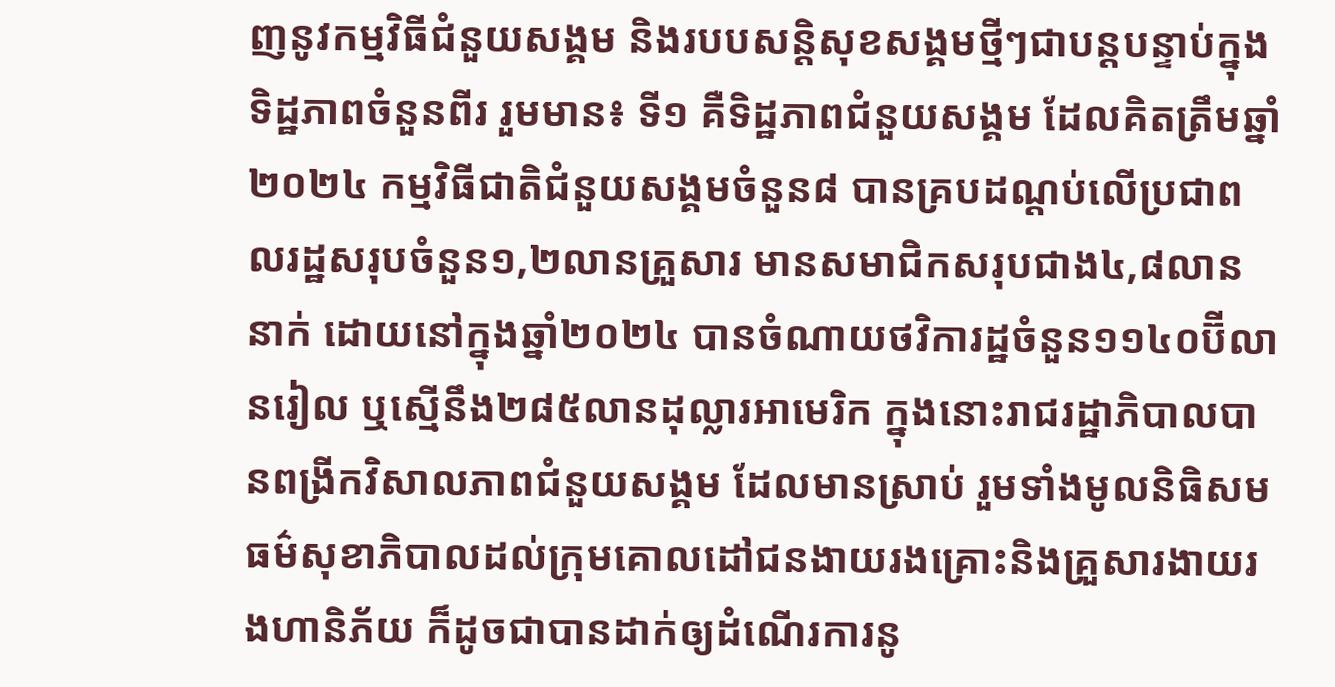ញនូវកម្មវិធីជំនួយសង្គម និងរបបសន្តិសុខសង្គមថ្មីៗជាបន្តបន្ទាប់ក្នុងទិដ្ឋភាពចំនួនពីរ រួមមាន៖ ទី១ គឺទិដ្ឋភាពជំនួយសង្គម ដែលគិតត្រឹមឆ្នាំ២០២៤ កម្មវិធីជាតិជំនួយសង្គមចំនួន៨ បានគ្របដណ្តប់លើប្រជាពលរដ្ឋសរុបចំនួន១,២លានគ្រួសារ មានសមាជិកសរុបជាង៤,៨លាននាក់ ដោយនៅក្នុងឆ្នាំ២០២៤ បានចំណាយថវិការដ្ឋចំនួន១១៤០ប៊ីលានរៀល ឬស្មើនឹង២៨៥លានដុល្លារអាមេរិក ក្នុងនោះរាជរដ្ឋាភិបាលបានពង្រីកវិសាលភាពជំនួយសង្គម ដែលមានស្រាប់ រួមទាំងមូលនិធិសមធម៌សុខាភិបាលដល់ក្រុមគោលដៅជនងាយរងគ្រោះនិងគ្រួសារងាយរងហានិភ័យ ក៏ដូចជាបានដាក់ឲ្យដំណើរការនូ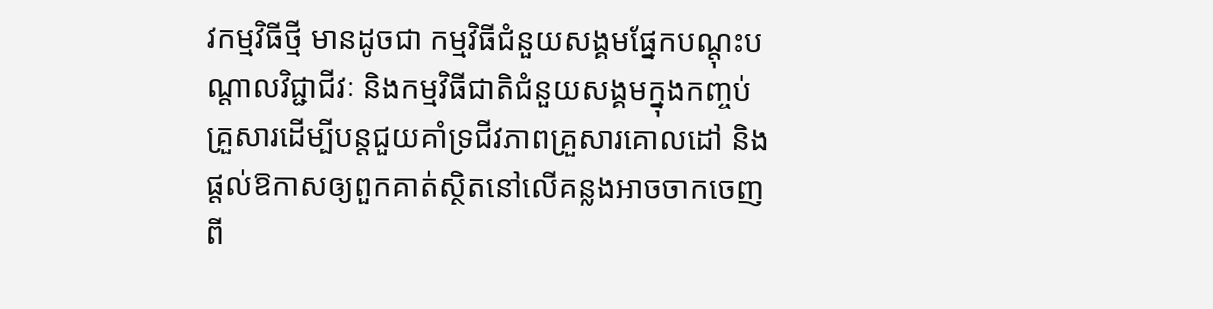វកម្មវិធីថ្មី មានដូចជា កម្មវិធីជំនួយសង្គមផ្នែកបណ្តុះបណ្តាលវិជ្ជាជីវៈ និងកម្មវិធីជាតិជំនួយសង្គមក្នុងកញ្ចប់គ្រួសារដើម្បីបន្តជួយគាំទ្រជីវភាពគ្រួសារគោលដៅ និងផ្តល់ឱកាសឲ្យពួកគាត់ស្ថិតនៅលើគន្លងអាចចាកចេញពី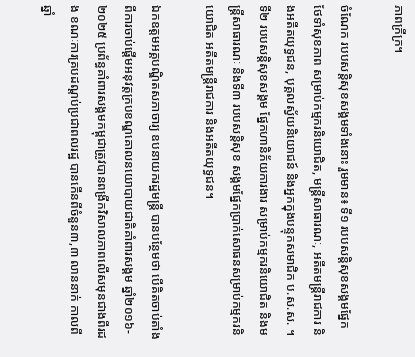ភាពក្រីក្រ។

ចំណែក របបសន្តិសុខសង្គមទាំងនោះ រួមមាន៖ ទី១ របបសន្តិសុខសង្គមផ្នែកថែទាំសុខភាព សម្រាប់កម្មករនិយោជិត, មន្ត្រីសាធារណៈ, អតីតមន្ត្រីរាជការ និងអតីតយុទ្ធជន, បុគ្គលស្វ័យនិយោជន៍ និងអ្នកក្នុងបន្ទុកសមាជិក ប.ស.ស. ។ ទី២ របបសន្តិសុខសង្គម ផ្នែកហានិភ័យការងារ សម្រាប់កម្មករនិយោជិត និងមន្ត្រីសាធារណៈ និងទី៣ របបសន្តិសុខ សង្គមផ្នែកប្រាក់សោធនសម្រាប់កម្មករនិយោជិត អតីតមន្ត្រីរាជការ និងអតីតយុទ្ធជន។

ឯកឧត្តមអគ្គបណ្ឌិតសភាចារ្យ ឧបនាយករដ្ឋមន្ត្រី បានបន្ថែមថា បើគិតចាប់តាំងពីការចាប់ផ្តើមអនុវត្តក្របខណ្ឌគោលនយោបាយជាតិគាំពារសង្គម ឆ្នាំ២០១៦- ២០២៥ ប្រព័ន្ធគាំពារសង្គមកម្ពុជាត្រូវបានពង្រីកវិសាលភាពលើសមុនជាងពីរដង ខណៈការគ្របដណ្តប់ប្រជាពលរដ្ឋ បានកើនពីចំនួន៣,៣ លាននាក់ កាលពីឆ្នាំ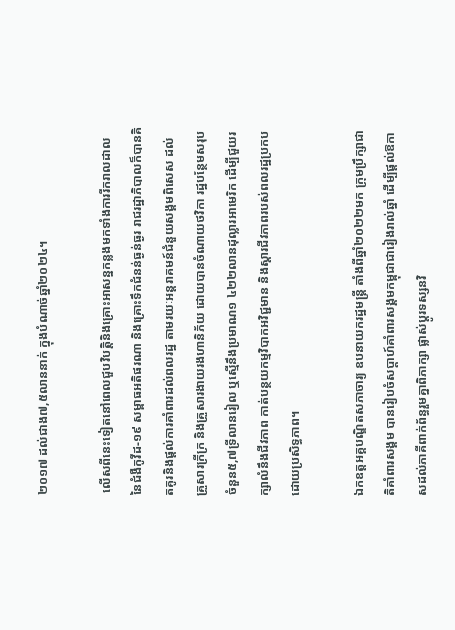២០១៧ ដល់ជាង៧,៥លាននាក់ ក្នុងបំណាច់ឆ្នាំ២០២៤។

 លើសពីនេះទៀតនៅពេលជួបវិបត្តិនិងគ្រោះអាសន្នកន្លងមកទាំងការរីករាលដាលនៃជំងឺកូវីដ-១៩ សម្ពាធអតិផរណា និងគ្រោះទឹកជំនន់ធ្ងន់ធ្ងរ រាជរដ្ឋាភិបាលក៏បានគិតគូរនិងផ្តល់ការគាំពារដល់ពលរដ្ឋ តាមរយៈអន្តរាគមន៍ជំនួយសង្គមពិសេស ដល់គ្រួសារក្រីក្រ និងគ្រួសារងាយរងហានិភ័យ ដោយបានចំណាយថវិកា រដ្ឋបន្ថែមសរុបចំនួន៥,៧ទ្រីលានរៀល ឬស្មើនឹងប្រមាណ១ ៤២២លានដុល្លារអាមេរិក ដើម្បីជួយរក្សាលំនឹងជីវភាព កាត់បន្ថយកម្មវិបាកអវិជ្ជមាន និងស្តារជីវភាពរបស់ពលរដ្ឋប្រកបដោយប្រសិទ្ធភាព។

ឯកឧត្តអគ្គបណ្ឌិតសភាចារ្យ ឧបនាយករដ្ឋមន្ត្រី តាំងពីឆ្នាំ២០២២មក ក្រុមប្រឹក្សាជាតិគាំពារសង្គម បានរៀបចំសប្តាហ៍គាំពារសង្គមកម្ពុជាជារៀងរាល់ឆ្នាំ ដើម្បីផ្តល់ឱកាសដល់ភាគីពាក់ព័ន្ធរួមគ្នាពិភាក្សា ផ្លាស់ប្តូរទស្សនវិ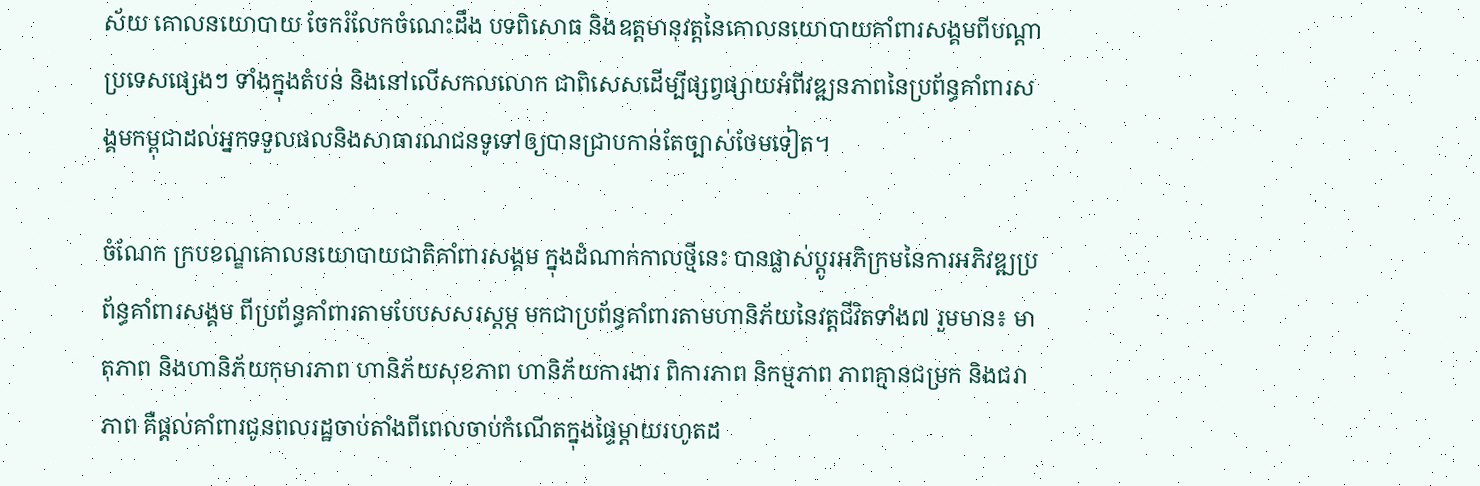ស័យ គោលនយោបាយ ចែករំលែកចំណេះដឹង បទពិសោធ និងឧត្តមានុវត្តនៃគោលនយោបាយគាំពារសង្គមពីបណ្តាប្រទេសផ្សេងៗ ទាំងក្នុងតំបន់ និងនៅលើសកលលោក ជាពិសេសដើម្បីផ្សព្វផ្សាយអំពីវឌ្ឍនភាពនៃប្រព័ន្ធគាំពារសង្គមកម្ពុជាដល់អ្នកទទួលផលនិងសាធារណជនទូទៅឲ្យបានជ្រាបកាន់តែច្បាស់ថែមទៀត។

ចំណែក ក្របខណ្ឌគោលនយោបាយជាតិគាំពារសង្គម ក្នុងដំណាក់កាលថ្មីនេះ បានផ្លាស់ប្តូរអភិក្រមនៃការអភិវឌ្ឍប្រព័ន្ធគាំពារសង្គម ពីប្រព័ន្ធគាំពារតាមបែបសសរស្តម្ភ មកជាប្រព័ន្ធគាំពារតាមហានិភ័យនៃវត្តជីវិតទាំង៧ រួមមាន៖ មាតុភាព និងហានិភ័យកុមារភាព ហានិភ័យសុខភាព ហានិភ័យការងារ ពិការភាព និកម្មភាព ភាពគ្មានជម្រក និងជរាភាព គឺផ្តល់គាំពារជូនពលរដ្ឋចាប់តាំងពីពេលចាប់កំណើតក្នុងផ្ទៃម្តាយរហូតដ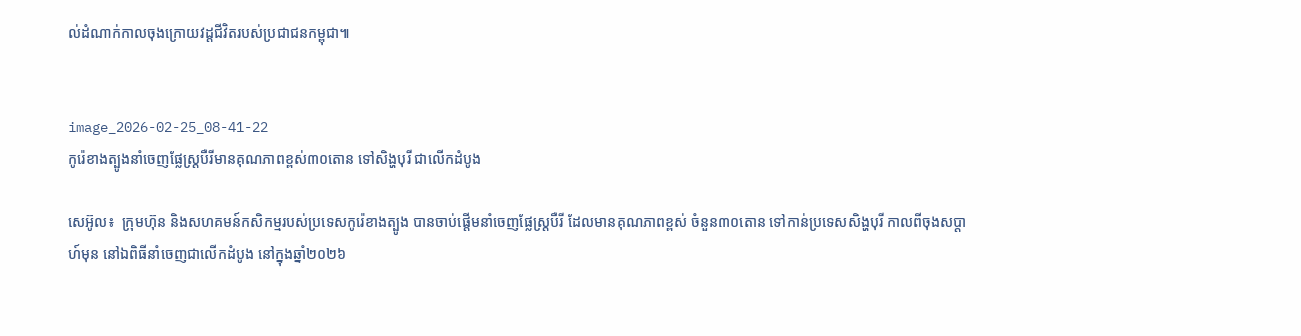ល់ដំណាក់កាលចុងក្រោយវដ្តជីវិតរបស់ប្រជាជនកម្ពុជា៕


image_2026-02-25_08-41-22
កូរ៉េខាងត្បូងនាំចេញផ្លែស្ត្របឺរីមានគុណភាពខ្ពស់៣០តោន ទៅសិង្ហបុរី ជាលើកដំបូង

សេអ៊ូល៖  ក្រុមហ៊ុន និងសហគមន៍កសិកម្មរបស់ប្រទេសកូរ៉េខាងត្បូង បានចាប់ផ្តើមនាំចេញផ្លែស្ត្របឺរី ដែលមានគុណភាពខ្ពស់ ចំនួន៣០តោន ទៅកាន់ប្រទេសសិង្ហបុរី កាលពីចុងសប្តាហ៍មុន នៅឯពិធីនាំចេញជាលើកដំបូង នៅក្នុងឆ្នាំ២០២៦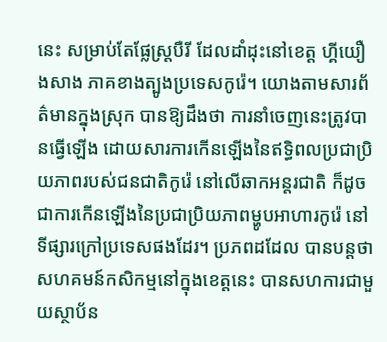នេះ សម្រាប់តែផ្លែស្ត្របឺរី ដែលដាំដុះនៅខេត្ត ហ្គីយឿងសាង ភាគខាងត្បូងប្រទេសកូរ៉េ។ យោងតាមសារព័ត៌មានក្នុងស្រុក បានឱ្យដឹងថា ការនាំចេញនេះត្រូវបានធ្វើឡើង ដោយសារការកើនឡើងនៃឥទ្ធិពលប្រជាប្រិយភាពរបស់ជនជាតិកូរ៉េ នៅលើឆាកអន្តរជាតិ ក៏ដូចជាការកើនឡើងនៃប្រជាប្រិយភាពម្ហូបអាហារកូរ៉េ នៅទីផ្សារក្រៅប្រទេសផងដែរ។ ប្រភពដដែល បានបន្តថា សហគមន៍កសិកម្មនៅក្នុងខេត្តនេះ បានសហការជាមួយស្ថាប័ន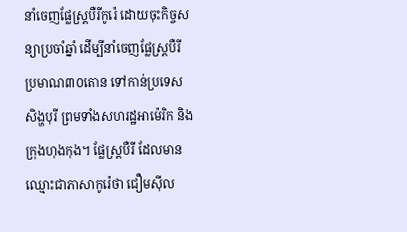នាំចេញផ្លែស្ត្របឺរីកូរ៉េ ដោយចុះកិច្ចសន្យាប្រចាំឆ្នាំ ដើម្បីនាំចេញផ្លែស្ត្របឺរី ប្រមាណ៣០តោន ទៅកាន់ប្រទេសសិង្ហបុរី ព្រមទាំងសហរដ្ឋអាម៉េរិក និងក្រុងហុងកុង។ ផ្លែស្ត្របឺរី ដែលមានឈ្មោះជាភាសាកូរ៉េថា ជឿមស៊ីល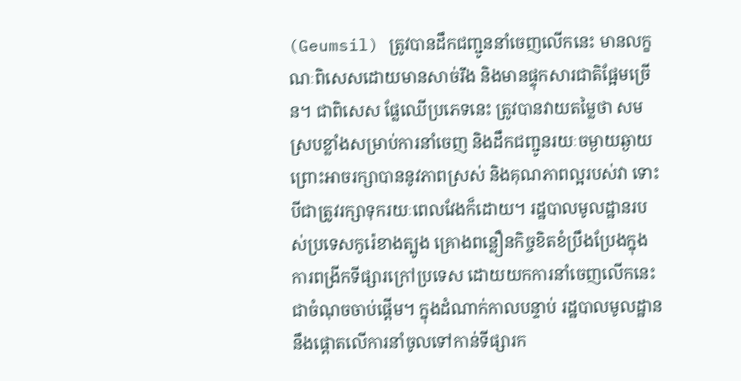(Geumsil) ត្រូវបានដឹកជញ្ជូននាំចេញលើកនេះ មានលក្ខណៈពិសេសដោយមានសាច់រឹង និងមានផ្ទុកសារជាតិផ្អែមច្រើន។ ជាពិសេស ផ្លែឈើប្រភេទនេះ ត្រូវបានវាយតម្លៃថា សមស្របខ្លាំងសម្រាប់ការនាំចេញ និងដឹកជញ្ជូនរយៈចម្ងាយឆ្ងាយ ព្រោះអាចរក្សាបាននូវភាពស្រស់ និងគុណភាពល្អរបស់វា ទោះបីជាត្រូវរក្សាទុករយៈពេលវែងក៏ដោយ។ រដ្ឋបាលមូលដ្ឋានរបស់ប្រទេសកូរ៉េខាងត្បូង គ្រោងពន្លឿនកិច្ចខិតខំប្រឹងប្រែងក្នុងការពង្រីកទីផ្សារក្រៅប្រទេស ដោយយកការនាំចេញលើកនេះជាចំណុចចាប់ផ្តើម។ ក្នុងដំណាក់កាលបន្ទាប់ រដ្ឋបាលមូលដ្ឋាននឹងផ្តោតលើការនាំចូលទៅកាន់ទីផ្សារក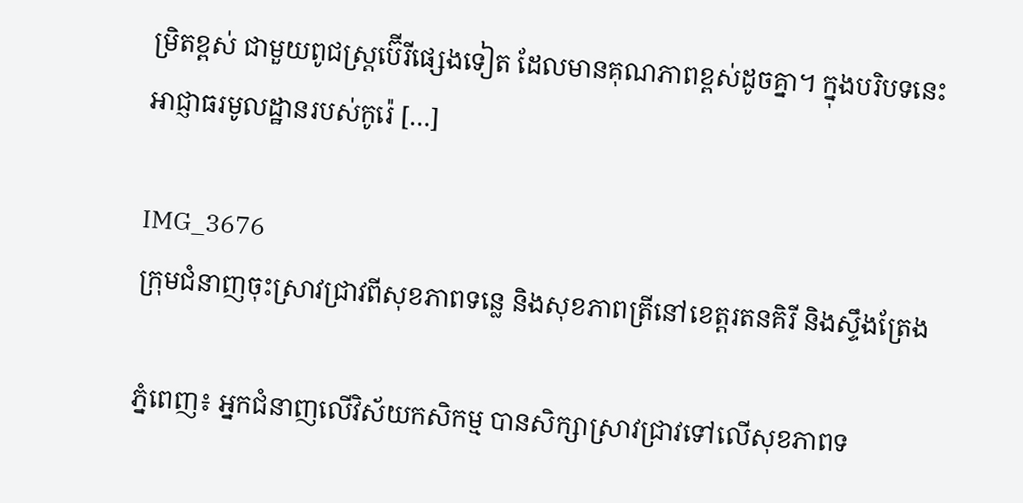ម្រិតខ្ពស់ ជាមួយពូជស្ត្រប៊ើរីផ្សេងទៀត ដែលមានគុណភាពខ្ពស់ដូចគ្នា។ ក្នុងបរិបទនេះ អាជ្ញាធរមូលដ្ឋានរបស់កូរ៉េ […]

IMG_3676
ក្រុមជំនាញចុះស្រាវជ្រាវពីសុខភាពទន្លេ និងសុខភាពត្រីនៅខេត្តរតនគិរី និងស្ទឹងត្រែង

ភ្នំពេញ៖ អ្នកជំនាញលើវិស័យកសិកម្ម បានសិក្សាស្រាវជ្រាវទៅលើសុខភាពទ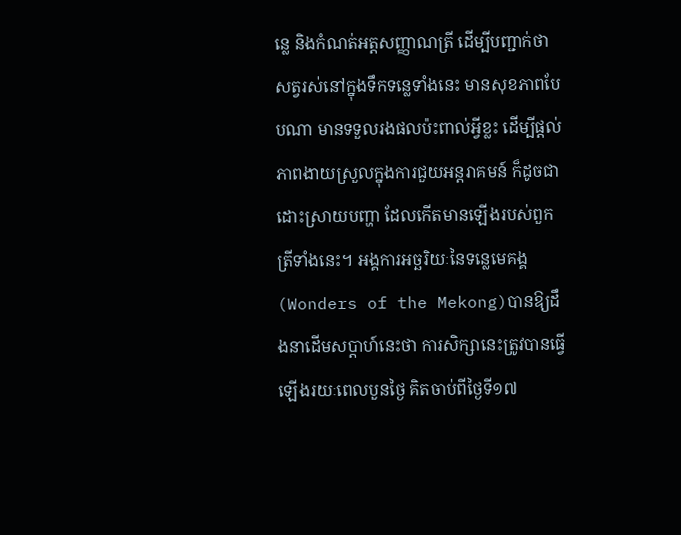ន្លេ និងកំណត់អត្តសញ្ញាណត្រី ដើម្បីបញ្ជាក់ថា សត្វរស់នៅក្នុងទឹកទន្លេទាំងនេះ មានសុខភាពបែបណា មានទទួលរងផលប៉ះពាល់អ្វីខ្លះ ដើម្បីផ្តល់ភាពងាយស្រួលក្នុងការជួយអន្តរាគមន៍ ក៏ដូចជាដោះស្រាយបញ្ហា ដែលកើតមានឡើងរបស់ពួកត្រីទាំងនេះ។ អង្គការអច្ឆរិយៈនៃទន្លេមេគង្គ(Wonders of the Mekong)បានឱ្យដឹងនាដើមសប្តាហ៍នេះថា ការសិក្សានេះត្រូវបានធ្វើឡើងរយៈពេលបួនថ្ងៃ គិតចាប់ពីថ្ងៃទី១៧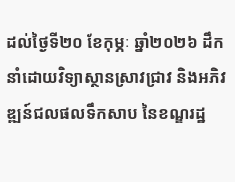ដល់ថ្ងៃទី២០ ខែកុម្ភៈ ឆ្នាំ២០២៦ ដឹកនាំដោយវិទ្យាស្ថានស្រាវជ្រាវ និងអភិវឌ្ឍន៍ជលផលទឹកសាប នៃខណ្ឌរដ្ឋ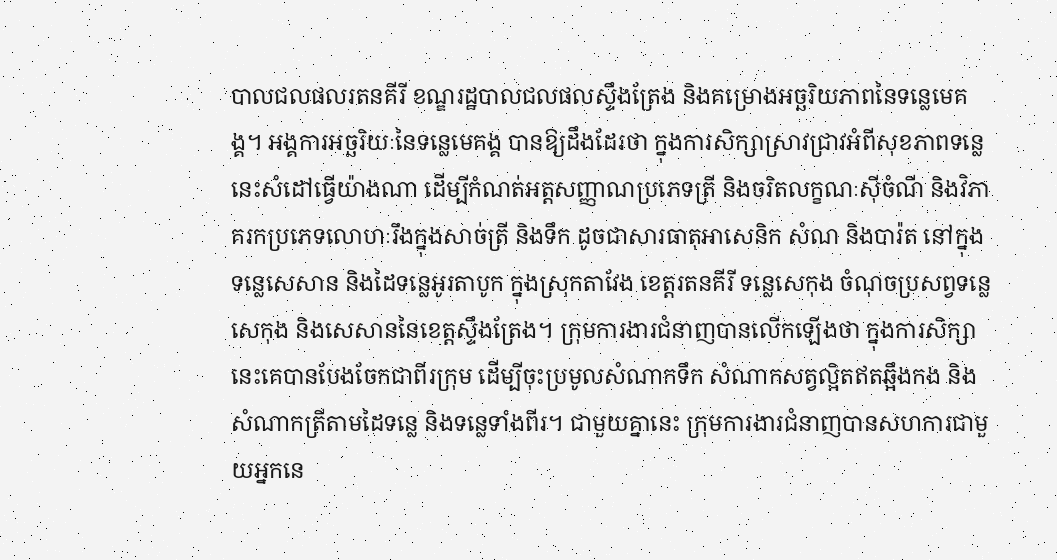បាលជលផលរតនគីរី ខណ្ឌរដ្ឋបាលជលផលស្ទឹងត្រែង និងគម្រោងអច្ឆរិយភាពនៃទន្លេមេគង្គ។ អង្គការអច្ឆរិយៈនៃទន្លេមេគង្គ បានឱ្យដឹងដែរថា ក្នុងការសិក្សាស្រាវជ្រាវអំពីសុខភាពទន្លេនេះសំដៅធ្វើយ៉ាងណា ដើម្បីកំណត់អត្តសញ្ញាណប្រភេទត្រី និងចរិតលក្ខណៈស៊ីចំណី និងវិភាគរកប្រភេទលោហៈរឹងក្នុងសាច់ត្រី និងទឹក ដូចជាសារធាតុអាសេនិក សំណ និងបារ៉ត នៅក្នុងទន្លេសេសាន និងដៃទន្លេអូរតាបូក ក្នុងស្រុកតាវែង ខេត្តរតនគីរី ទន្លេសេកុង ចំណុចប្រសព្វទន្លេសេកុង និងសេសាននៃខេត្តស្ទឹងត្រែង។ ក្រុមការងារជំនាញបានលើកឡើងថា ក្នុងការសិក្សានេះគេបានបែងចែកជាពីរក្រុម ដើម្បីចុះប្រមូលសំណាកទឹក សំណាកសត្វល្អិតឥតឆ្អឹងកង និងសំណាកត្រីតាមដៃទន្លេ និងទន្លេទាំងពីរ។ ជាមួយគ្នានេះ ក្រុមការងារជំនាញបានសហការជាមួយអ្នកនេ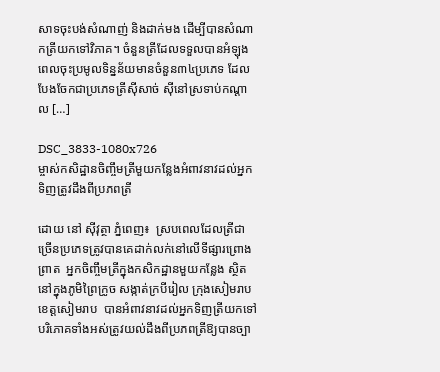សាទចុះបង់សំណាញ់ និងដាក់មង ដើម្បីបានសំណាកត្រីយកទៅវិភាគ។ ចំនួនត្រីដែលទទួលបានអំឡុងពេលចុះប្រមូលទិន្នន័យមានចំនួន៣៤ប្រភេទ ដែលបែងចែកជាប្រភេទត្រីស៊ីសាច់ ស៊ីនៅស្រទាប់កណ្តាល […]

DSC_3833-1080x726
ម្ចាស់កសិដ្ឋានចិញ្ចឹមត្រីមួយកន្លែងអំពាវនាវដល់អ្នកទិញត្រូវដឹងពីប្រភពត្រី

ដោយ នៅ ស៊ីវុត្ថា ភ្នំពេញ៖  ស្របពេលដែលត្រីជាច្រើនប្រភេទត្រូវបានគេដាក់លក់នៅលើទីផ្សារព្រោងព្រាត  អ្នកចិញ្ចឹមត្រីក្នុងកសិកដ្ឋានមួយកន្លែង ស្ថិតនៅក្នុងភូមិព្រៃក្រូច សង្កាត់ក្របីរៀល ក្រុងសៀមរាប ខេត្តសៀមរាប  បានអំពាវនាវដល់អ្នកទិញត្រីយកទៅបរិភោគទាំងអស់ត្រូវយល់ដឹងពីប្រភពត្រីឱ្យបានច្បា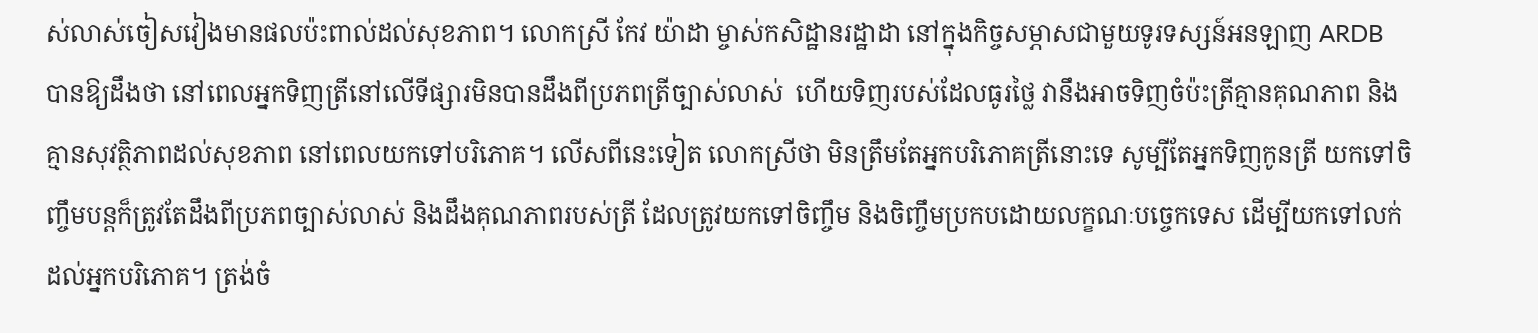ស់លាស់ចៀសវៀងមានផលប៉ះពាល់ដល់សុខភាព។ លោកស្រី កែវ យ៉ាដា ម្ចាស់កសិដ្ឋានរដ្ឋាដា នៅក្នុងកិច្ចសម្ភាសជាមួយទូរទស្សន៍អនឡាញ ARDB  បានឱ្យដឹងថា នៅពេលអ្នកទិញត្រីនៅលើទីផ្សារមិនបានដឹងពីប្រភពត្រីច្បាស់លាស់  ហើយទិញរបស់ដែលធូរថ្លៃ វានឹងអាចទិញចំប៉ះត្រីគ្មានគុណភាព និងគ្មានសុវត្ថិភាពដល់សុខភាព នៅពេលយកទៅបរិភោគ។ លើសពីនេះទៀត លោកស្រីថា មិនត្រឹមតែអ្នកបរិភោគត្រីនោះទេ សូម្បីតែអ្នកទិញកូនត្រី យកទៅចិញ្ចឹមបន្តក៏ត្រូវតែដឹងពីប្រភពច្បាស់លាស់ និងដឹងគុណភាពរបស់ត្រី ដែលត្រូវយកទៅចិញ្ចឹម និងចិញ្ចឹមប្រកបដោយលក្ខណៈបច្ចេកទេស ដើម្បីយកទៅលក់ដល់អ្នកបរិភោគ។ ត្រង់ចំ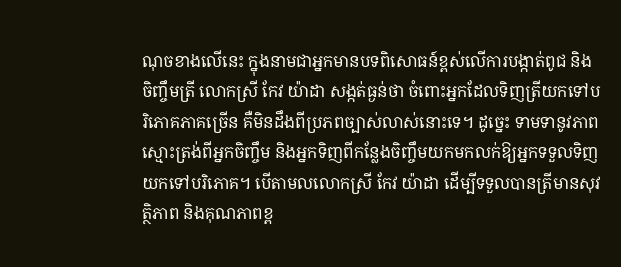ណុចខាងលើនេះ ក្នុងនាមជាអ្នកមានបទពិសោធន៍ខ្ពស់លើការបង្កាត់ពូជ និងចិញ្ចឹមត្រី លោកស្រី កែវ យ៉ាដា សង្កត់ធ្ងន់ថា ចំពោះអ្នកដែលទិញត្រីយកទៅបរិភោគភាគច្រើន គឺមិនដឹងពីប្រភពច្បាស់លាស់នោះទេ។ ដូច្នេះ ទាមទានូវភាពស្មោះត្រង់ពីអ្នកចិញ្ចឹម និងអ្នកទិញពីកន្លែងចិញ្ចឹមយកមកលក់ឱ្យអ្នកទទួលទិញយកទៅបរិភោគ។ បើតាមលលោកស្រី កែវ យ៉ាដា ដើម្បីទទួលបានត្រីមានសុវត្ថិភាព និងគុណភាពខ្ព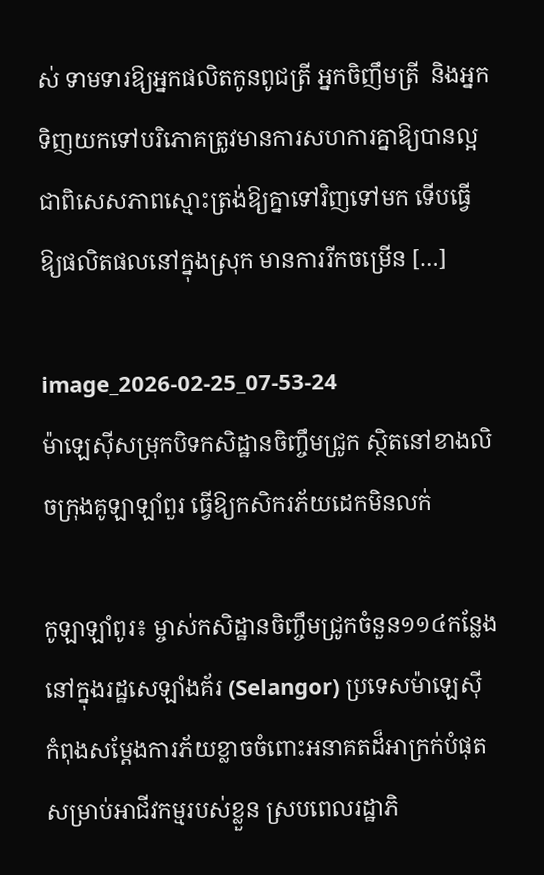ស់ ទាមទារឱ្យអ្នកផលិតកូនពូជត្រី អ្នកចិញឹមត្រី  និងអ្នកទិញយកទៅបរិភោគត្រូវមានការសហការគ្នាឱ្យបានល្អ ជាពិសេសភាពស្មោះត្រង់ឱ្យគ្នាទៅវិញទៅមក ទើបធ្វើឱ្យផលិតផលនៅក្នុងស្រុក មានការរីកចម្រើន […]

image_2026-02-25_07-53-24
ម៉ាឡេស៊ីសម្រុកបិទកសិដ្ឋានចិញ្ចឹមជ្រូក ស្ថិតនៅខាងលិចក្រុងគូឡាឡាំពួរ ធ្វើឱ្យកសិករភ័យដេកមិនលក់

កូឡាឡាំពូរ៖ ម្ចាស់កសិដ្ឋានចិញ្ចឹមជ្រូកចំនួន១១៤កន្លែង នៅក្នុងរដ្ឋសេឡាំងគ័រ (Selangor) ប្រទេសម៉ាឡេស៊ី កំពុងសម្តែងការភ័យខ្លាចចំពោះអនាគតដ៏អាក្រក់បំផុតសម្រាប់អាជីវកម្មរបស់ខ្លួន ស្របពេលរដ្ឋាភិ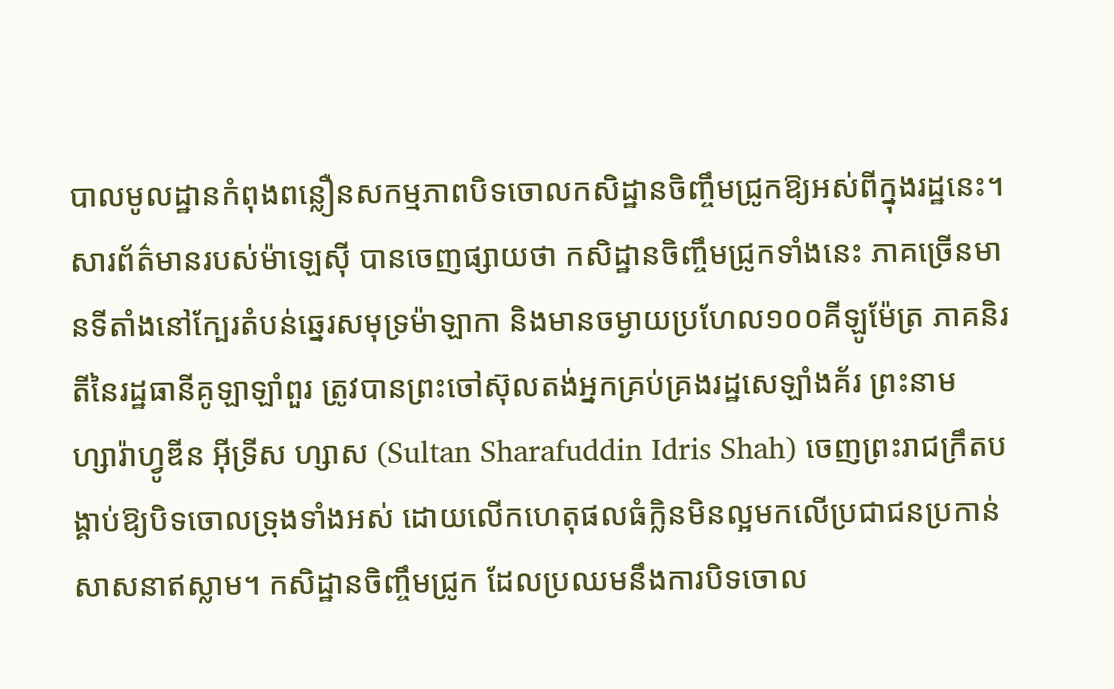បាលមូលដ្ឋានកំពុងពន្លឿនសកម្មភាពបិទចោលកសិដ្ឋានចិញ្ចឹមជ្រូកឱ្យអស់ពីក្នុងរដ្ឋនេះ។ សារព័ត៌មានរបស់ម៉ាឡេស៊ី បានចេញផ្សាយថា កសិដ្ឋានចិញ្ចឹមជ្រូកទាំងនេះ ភាគច្រើនមានទីតាំងនៅក្បែរតំបន់ឆ្នេរសមុទ្រម៉ាឡាកា និងមានចម្ងាយប្រហែល១០០គីឡូម៉ែត្រ ភាគនិរតីនៃរដ្ឋធានីគូឡាឡាំពួរ ត្រូវបានព្រះចៅស៊ុលតង់អ្នកគ្រប់គ្រងរដ្ឋសេឡាំងគ័រ ព្រះនាម ហ្សារ៉ាហ្វូឌីន អ៊ីទ្រីស ហ្សាស (Sultan Sharafuddin Idris Shah) ចេញព្រះរាជក្រឹតបង្គាប់ឱ្យបិទចោលទ្រុងទាំងអស់ ដោយលើកហេតុផលធំក្លិនមិនល្អមកលើប្រជាជនប្រកាន់សាសនាឥស្លាម។ កសិដ្ឋានចិញ្ចឹមជ្រូក ដែលប្រឈមនឹងការបិទចោល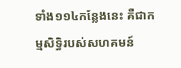ទាំង១១៤កន្លែងនេះ គឺជាកម្មសិទ្ធិរបស់សហគមន៍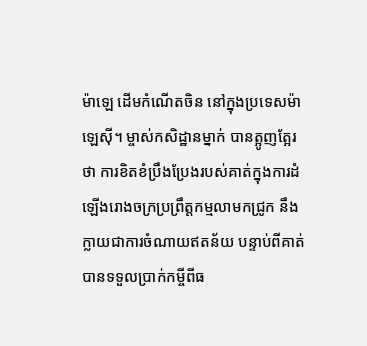ម៉ាឡេ ដើមកំណើតចិន នៅក្នុងប្រទេសម៉ាឡេស៊ី។ ម្ចាស់កសិដ្ឋានម្នាក់ បានត្អូញត្អែរថា ការខិតខំប្រឹងប្រែងរបស់គាត់ក្នុងការដំឡើងរោងចក្រប្រព្រឹត្តកម្មលាមកជ្រូក នឹងក្លាយជាការចំណាយឥតន័យ បន្ទាប់ពីគាត់បានទទួលប្រាក់កម្ចីពីធ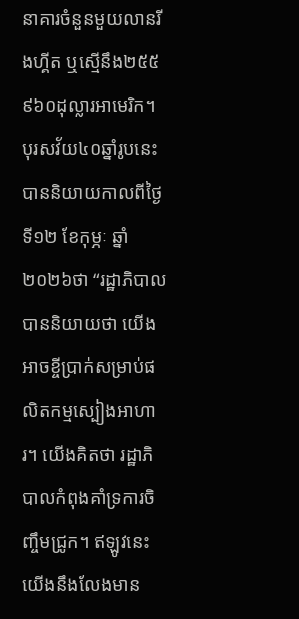នាគារចំនួនមួយលានរីងហ្គីត ឬស្មើនឹង២៥៥ ៩៦០ដុល្លារអាមេរិក។ បុរសវ័យ៤០ឆ្នាំរូបនេះ បាននិយាយកាលពីថ្ងៃទី១២ ខែកុម្ភៈ ឆ្នាំ២០២៦ថា “រដ្ឋាភិបាលបាននិយាយថា យើងអាចខ្ចីប្រាក់សម្រាប់ផលិតកម្មស្បៀងអាហារ។ យើងគិតថា រដ្ឋាភិបាលកំពុងគាំទ្រការចិញ្ចឹមជ្រូក។ ឥឡូវនេះយើងនឹងលែងមាន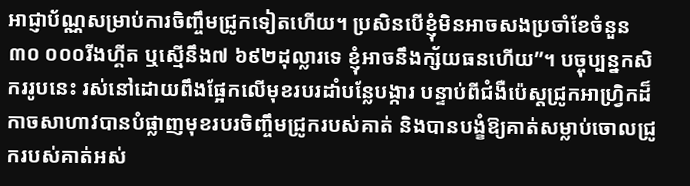អាជ្ញាប័ណ្ណសម្រាប់ការចិញ្ចឹមជ្រូកទៀតហើយ។ ប្រសិនបើខ្ញុំមិនអាចសងប្រចាំខែចំនួន៣០ ០០០រីងហ្គីត ឬស្មើនឹង៧ ៦៩២ដុល្លារទេ ខ្ញុំអាចនឹងក្ស័យធនហើយ”។ បច្ចុប្បន្នកសិកររូបនេះ រស់នៅដោយពឹងផ្អែកលើមុខរបរដាំបន្លែបង្ការ បន្ទាប់ពីជំងឺប៉េស្តជ្រូកអាហ្វ្រិកដ៏កាចសាហាវបានបំផ្លាញមុខរបរចិញ្ចឹមជ្រូករបស់គាត់ និងបានបង្ខំឱ្យគាត់សម្លាប់ចោលជ្រូករបស់គាត់អស់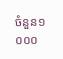ចំនួន១ ០០០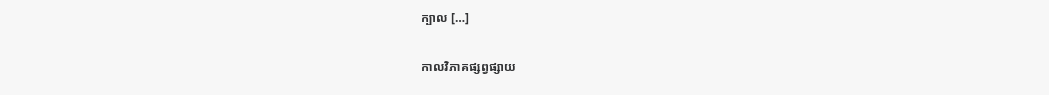ក្បាល […]

កាលវិភាគផ្សព្វផ្សាយ